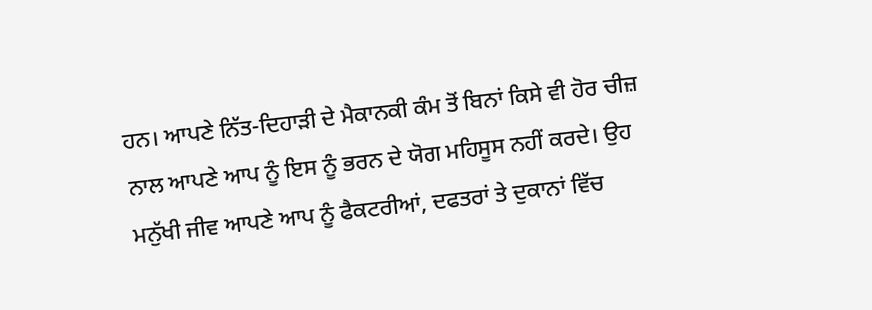ਹਨ। ਆਪਣੇ ਨਿੱਤ-ਦਿਹਾੜੀ ਦੇ ਮੈਕਾਨਕੀ ਕੰਮ ਤੋਂ ਬਿਨਾਂ ਕਿਸੇ ਵੀ ਹੋਰ ਚੀਜ਼ ਨਾਲ ਆਪਣੇ ਆਪ ਨੂੰ ਇਸ ਨੂੰ ਭਰਨ ਦੇ ਯੋਗ ਮਹਿਸੂਸ ਨਹੀਂ ਕਰਦੇ। ਉਹ ਮਨੁੱਖੀ ਜੀਵ ਆਪਣੇ ਆਪ ਨੂੰ ਫੈਕਟਰੀਆਂ, ਦਫਤਰਾਂ ਤੇ ਦੁਕਾਨਾਂ ਵਿੱਚ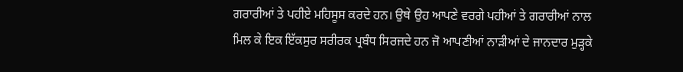ਗਰਾਰੀਆਂ ਤੇ ਪਹੀਏ ਮਹਿਸੂਸ ਕਰਦੇ ਹਨ। ਉਥੇ ਉਹ ਆਪਣੇ ਵਰਗੇ ਪਹੀਆਂ ਤੇ ਗਰਾਰੀਆਂ ਨਾਲ ਮਿਲ ਕੇ ਇਕ ਇੱਕਸੁਰ ਸਰੀਰਕ ਪ੍ਰਬੰਧ ਸਿਰਜਦੇ ਹਨ ਜੋ ਆਪਣੀਆਂ ਨਾੜੀਆਂ ਦੇ ਜਾਨਦਾਰ ਮੁੜ੍ਹਕੇ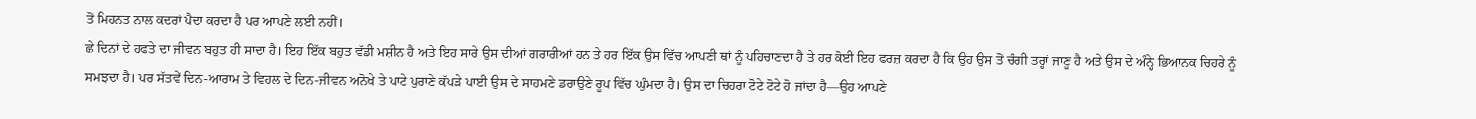ਤੋਂ ਮਿਹਨਤ ਨਾਲ ਕਦਰਾਂ ਪੈਦਾ ਕਰਦਾ ਹੈ ਪਰ ਆਪਣੇ ਲਈ ਨਹੀਂ।
ਛੇ ਦਿਨਾਂ ਦੇ ਹਫਤੇ ਦਾ ਜੀਵਨ ਬਹੁਤ ਹੀ ਸਾਦਾ ਹੈ। ਇਹ ਇੱਕ ਬਹੁਤ ਵੱਡੀ ਮਸ਼ੀਨ ਹੈ ਅਤੇ ਇਹ ਸਾਰੇ ਉਸ ਦੀਆਂ ਗਰਾਰੀਆਂ ਹਨ ਤੇ ਹਰ ਇੱਕ ਉਸ ਵਿੱਚ ਆਪਣੀ ਥਾਂ ਨੂੰ ਪਹਿਚਾਣਦਾ ਹੈ ਤੇ ਹਰ ਕੋਈ ਇਹ ਫਰਜ਼ ਕਰਦਾ ਹੈ ਕਿ ਉਹ ਉਸ ਤੋਂ ਚੰਗੀ ਤਰ੍ਹਾਂ ਜਾਣੂ ਹੈ ਅਤੇ ਉਸ ਦੇ ਅੰਨ੍ਹੇ ਭਿਆਨਕ ਚਿਹਰੇ ਨੂੰ ਸਮਝਦਾ ਹੈ। ਪਰ ਸੱਤਵੇਂ ਦਿਨ-ਆਰਾਮ ਤੇ ਵਿਹਲ ਦੇ ਦਿਨ-ਜੀਵਨ ਅਨੋਖੇ ਤੇ ਪਾਟੇ ਪੁਰਾਣੇ ਕੱਪੜੇ ਪਾਈ ਉਸ ਦੇ ਸਾਹਮਣੇ ਡਰਾਉਣੇ ਰੂਪ ਵਿੱਚ ਘੁੰਮਦਾ ਹੈ। ਉਸ ਦਾ ਚਿਹਰਾ ਟੋਟੇ ਟੋਟੇ ਹੋ ਜਾਂਦਾ ਹੈ—ਉਹ ਆਪਣੇ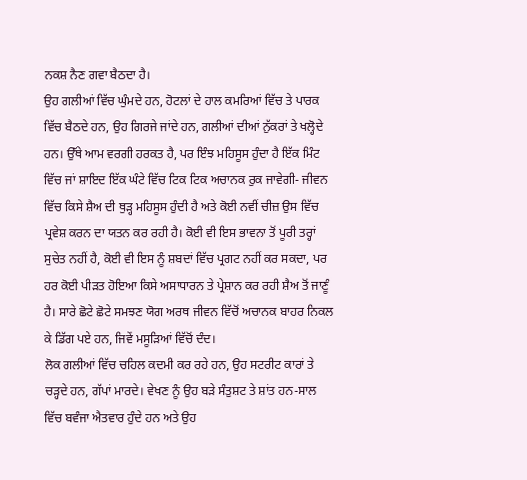ਨਕਸ਼ ਨੈਣ ਗਵਾ ਬੈਠਦਾ ਹੈ।
ਉਹ ਗਲੀਆਂ ਵਿੱਚ ਘੁੰਮਦੇ ਹਨ, ਹੋਟਲਾਂ ਦੇ ਹਾਲ ਕਮਰਿਆਂ ਵਿੱਚ ਤੇ ਪਾਰਕ ਵਿੱਚ ਬੈਠਦੇ ਹਨ, ਉਹ ਗਿਰਜੇ ਜਾਂਦੇ ਹਨ, ਗਲੀਆਂ ਦੀਆਂ ਨੁੱਕਰਾਂ ਤੇ ਖਲ੍ਹੋਦੇ ਹਨ। ਉੱਥੇ ਆਮ ਵਰਗੀ ਹਰਕਤ ਹੈ, ਪਰ ਇੰਝ ਮਹਿਸੂਸ ਹੁੰਦਾ ਹੈ ਇੱਕ ਮਿੰਟ ਵਿੱਚ ਜਾਂ ਸ਼ਾਇਦ ਇੱਕ ਘੰਟੇ ਵਿੱਚ ਟਿਕ ਟਿਕ ਅਚਾਨਕ ਰੁਕ ਜਾਵੇਗੀ- ਜੀਵਨ ਵਿੱਚ ਕਿਸੇ ਸ਼ੈਅ ਦੀ ਥੁੜ੍ਹ ਮਹਿਸੂਸ ਹੁੰਦੀ ਹੈ ਅਤੇ ਕੋਈ ਨਵੀਂ ਚੀਜ਼ ਉਸ ਵਿੱਚ ਪ੍ਰਵੇਸ਼ ਕਰਨ ਦਾ ਯਤਨ ਕਰ ਰਹੀ ਹੈ। ਕੋਈ ਵੀ ਇਸ ਭਾਵਨਾ ਤੋਂ ਪੂਰੀ ਤਰ੍ਹਾਂ ਸੁਚੇਤ ਨਹੀਂ ਹੈ, ਕੋਈ ਵੀ ਇਸ ਨੂੰ ਸ਼ਬਦਾਂ ਵਿੱਚ ਪ੍ਰਗਟ ਨਹੀਂ ਕਰ ਸਕਦਾ, ਪਰ ਹਰ ਕੋਈ ਪੀੜਤ ਹੋਇਆ ਕਿਸੇ ਅਸਾਧਾਰਨ ਤੇ ਪ੍ਰੇਸ਼ਾਨ ਕਰ ਰਹੀ ਸ਼ੈਅ ਤੋਂ ਜਾਣੂੰ ਹੈ। ਸਾਰੇ ਛੋਟੇ ਛੋਟੇ ਸਮਝਣ ਯੋਗ ਅਰਥ ਜੀਵਨ ਵਿੱਚੋਂ ਅਚਾਨਕ ਬਾਹਰ ਨਿਕਲ ਕੇ ਡਿੱਗ ਪਏ ਹਨ, ਜਿਵੇਂ ਮਸੂੜਿਆਂ ਵਿੱਚੋਂ ਦੰਦ।
ਲੋਕ ਗਲੀਆਂ ਵਿੱਚ ਚਹਿਲ ਕਦਮੀ ਕਰ ਰਹੇ ਹਨ, ਉਹ ਸਟਰੀਟ ਕਾਰਾਂ ਤੇ ਚੜ੍ਹਦੇ ਹਨ, ਗੱਪਾਂ ਮਾਰਦੇ। ਵੇਖਣ ਨੂੰ ਉਹ ਬੜੇ ਸੰਤੁਸ਼ਟ ਤੇ ਸ਼ਾਂਤ ਹਨ-ਸਾਲ ਵਿੱਚ ਬਵੰਜਾ ਐਤਵਾਰ ਹੁੰਦੇ ਹਨ ਅਤੇ ਉਹ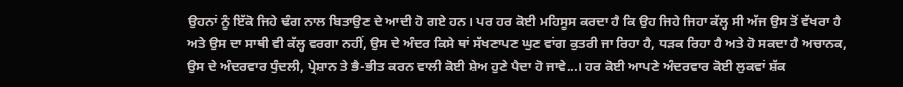ਉਹਨਾਂ ਨੂੰ ਇੱਕੋ ਜਿਹੇ ਢੰਗ ਨਾਲ ਬਿਤਾਉਣ ਦੇ ਆਦੀ ਹੋ ਗਏ ਹਨ। ਪਰ ਹਰ ਕੋਈ ਮਹਿਸੂਸ ਕਰਦਾ ਹੈ ਕਿ ਉਹ ਜਿਹੇ ਜਿਹਾ ਕੱਲ੍ਹ ਸੀ ਅੱਜ ਉਸ ਤੋਂ ਵੱਖਰਾ ਹੈ ਅਤੇ ਉਸ ਦਾ ਸਾਥੀ ਵੀ ਕੱਲ੍ਹ ਵਰਗਾ ਨਹੀਂ, ਉਸ ਦੇ ਅੰਦਰ ਕਿਸੇ ਥਾਂ ਸੱਖਣਾਪਣ ਘੁਣ ਵਾਂਗ ਕੁਤਰੀ ਜਾ ਰਿਹਾ ਹੈ, ਧੜਕ ਰਿਹਾ ਹੈ ਅਤੇ ਹੋ ਸਕਦਾ ਹੈ ਅਚਾਨਕ, ਉਸ ਦੇ ਅੰਦਰਵਾਰ ਧੁੰਦਲੀ, ਪ੍ਰੇਸ਼ਾਨ ਤੇ ਭੈ-ਭੀਤ ਕਰਨ ਵਾਲੀ ਕੋਈ ਸ਼ੇਅ ਹੁਣੇ ਪੈਦਾ ਹੋ ਜਾਵੇ...। ਹਰ ਕੋਈ ਆਪਣੇ ਅੰਦਰਵਾਰ ਕੋਈ ਲੁਕਵਾਂ ਸ਼ੱਕ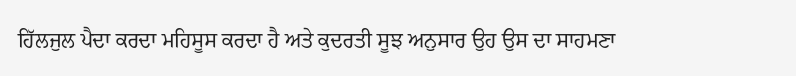ਹਿੱਲਜੁਲ ਪੈਦਾ ਕਰਦਾ ਮਹਿਸੂਸ ਕਰਦਾ ਹੈ ਅਤੇ ਕੁਦਰਤੀ ਸੂਝ ਅਨੁਸਾਰ ਉਹ ਉਸ ਦਾ ਸਾਹਮਣਾ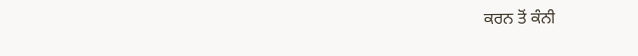ਕਰਨ ਤੋਂ ਕੰਨੀ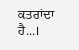ਕਤਰਾਂਦਾ ਹੈ...।